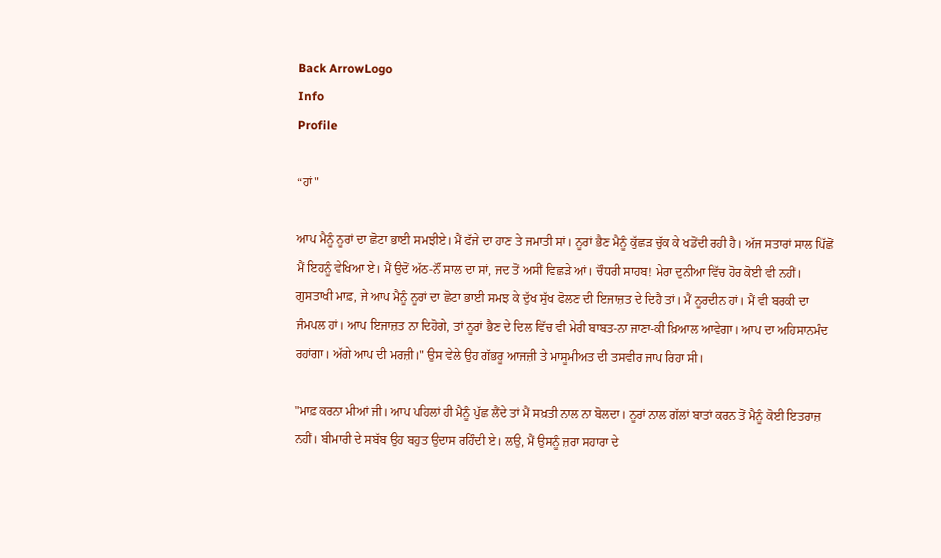Back ArrowLogo
Info
Profile

“ਹਾਂ"

ਆਪ ਮੈਨੂੰ ਨੂਰਾਂ ਦਾ ਛੋਟਾ ਭਾਈ ਸਮਝੀਏ। ਮੈਂ ਫੱਜੇ ਦਾ ਹਾਣ ਤੇ ਜਮਾਤੀ ਸਾਂ। ਨੂਰਾਂ ਭੈਣ ਮੈਨੂੰ ਕੁੱਛੜ ਚੁੱਕ ਕੇ ਖਡੋਂਦੀ ਰਹੀ ਹੈ। ਅੱਜ ਸਤਾਰਾਂ ਸਾਲ ਪਿੱਛੋਂ ਮੈਂ ਇਹਨੂੰ ਵੇਖਿਆ ਏ। ਮੈਂ ਉਦੋਂ ਅੱਠ-ਨੌਂ ਸਾਲ ਦਾ ਸਾਂ, ਜਦ ਤੋਂ ਅਸੀਂ ਵਿਛੜੇ ਆਂ। ਚੌਧਰੀ ਸਾਹਬ! ਮੇਰਾ ਦੁਨੀਆ ਵਿੱਚ ਹੋਰ ਕੋਈ ਵੀ ਨਹੀਂ। ਗੁਸਤਾਖੀ ਮਾਫ਼, ਜੇ ਆਪ ਮੈਨੂੰ ਨੂਰਾਂ ਦਾ ਛੋਟਾ ਭਾਈ ਸਮਝ ਕੇ ਦੁੱਖ ਸੁੱਖ ਫੋਲਣ ਦੀ ਇਜਾਜ਼ਤ ਦੇ ਦਿਹੈ ਤਾਂ। ਮੈਂ ਨੂਰਦੀਨ ਹਾਂ। ਮੈਂ ਵੀ ਬਰਕੀ ਦਾ ਜੰਮਪਲ ਹਾਂ। ਆਪ ਇਜਾਜ਼ਤ ਨਾ ਦਿਹੋਗੇ, ਤਾਂ ਨੂਰਾਂ ਭੈਣ ਦੇ ਦਿਲ ਵਿੱਚ ਵੀ ਮੇਰੀ ਬਾਬਤ-ਨਾ ਜਾਣਾ-ਕੀ ਖ਼ਿਆਲ ਆਵੇਗਾ। ਆਪ ਦਾ ਅਹਿਸਾਨਮੰਦ ਰਹਾਂਗਾ। ਅੱਗੇ ਆਪ ਦੀ ਮਰਜ਼ੀ।" ਉਸ ਵੇਲੇ ਉਹ ਗੱਭਰੂ ਆਜਜ਼ੀ ਤੇ ਮਾਸੂਮੀਅਤ ਦੀ ਤਸਵੀਰ ਜਾਪ ਰਿਹਾ ਸੀ।

"ਮਾਫ਼ ਕਰਨਾ ਮੀਆਂ ਜੀ। ਆਪ ਪਹਿਲਾਂ ਹੀ ਮੈਨੂੰ ਪੁੱਛ ਲੈਂਦੇ ਤਾਂ ਮੈਂ ਸਖ਼ਤੀ ਨਾਲ ਨਾ ਬੋਲਦਾ। ਨੂਰਾਂ ਨਾਲ ਗੱਲਾਂ ਬਾਤਾਂ ਕਰਨ ਤੋਂ ਮੈਨੂੰ ਕੋਈ ਇਤਰਾਜ਼ ਨਹੀਂ। ਬੀਮਾਰੀ ਦੇ ਸਬੱਬ ਉਹ ਬਹੁਤ ਉਦਾਸ ਰਹਿੰਦੀ ਏ। ਲਉ, ਮੈਂ ਉਸਨੂੰ ਜ਼ਰਾ ਸਹਾਰਾ ਦੇ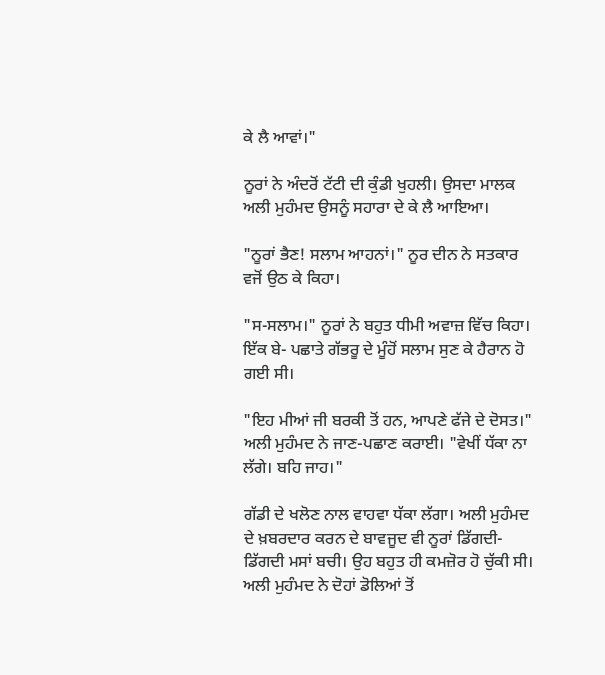ਕੇ ਲੈ ਆਵਾਂ।"

ਨੂਰਾਂ ਨੇ ਅੰਦਰੋਂ ਟੱਟੀ ਦੀ ਕੁੰਡੀ ਖੁਹਲੀ। ਉਸਦਾ ਮਾਲਕ ਅਲੀ ਮੁਹੰਮਦ ਉਸਨੂੰ ਸਹਾਰਾ ਦੇ ਕੇ ਲੈ ਆਇਆ।

"ਨੂਰਾਂ ਭੈਣ! ਸਲਾਮ ਆਹਨਾਂ।" ਨੂਰ ਦੀਨ ਨੇ ਸਤਕਾਰ ਵਜੋਂ ਉਠ ਕੇ ਕਿਹਾ।

"ਸ-ਸਲਾਮ।" ਨੂਰਾਂ ਨੇ ਬਹੁਤ ਧੀਮੀ ਅਵਾਜ਼ ਵਿੱਚ ਕਿਹਾ। ਇੱਕ ਬੇ- ਪਛਾਤੇ ਗੱਭਰੂ ਦੇ ਮੂੰਹੋਂ ਸਲਾਮ ਸੁਣ ਕੇ ਹੈਰਾਨ ਹੋ ਗਈ ਸੀ।

"ਇਹ ਮੀਆਂ ਜੀ ਬਰਕੀ ਤੋਂ ਹਨ, ਆਪਣੇ ਫੱਜੇ ਦੇ ਦੋਸਤ।" ਅਲੀ ਮੁਹੰਮਦ ਨੇ ਜਾਣ-ਪਛਾਣ ਕਰਾਈ। "ਵੇਖੀਂ ਧੱਕਾ ਨਾ ਲੱਗੇ। ਬਹਿ ਜਾਹ।"

ਗੱਡੀ ਦੇ ਖਲੋਣ ਨਾਲ ਵਾਹਵਾ ਧੱਕਾ ਲੱਗਾ। ਅਲੀ ਮੁਹੰਮਦ ਦੇ ਖ਼ਬਰਦਾਰ ਕਰਨ ਦੇ ਬਾਵਜੂਦ ਵੀ ਨੂਰਾਂ ਡਿੱਗਦੀ-ਡਿੱਗਦੀ ਮਸਾਂ ਬਚੀ। ਉਹ ਬਹੁਤ ਹੀ ਕਮਜ਼ੋਰ ਹੋ ਚੁੱਕੀ ਸੀ। ਅਲੀ ਮੁਹੰਮਦ ਨੇ ਦੋਹਾਂ ਡੋਲਿਆਂ ਤੋਂ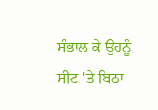ਸੰਭਾਲ ਕੇ ਉਹਨੂੰ ਸੀਟ 'ਤੇ ਬਿਠਾ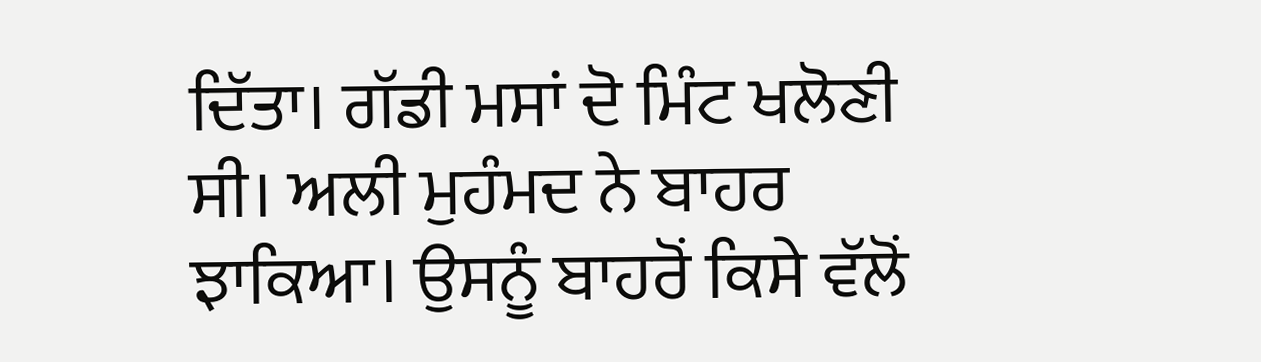ਦਿੱਤਾ। ਗੱਡੀ ਮਸਾਂ ਦੋ ਮਿੰਟ ਖਲੋਣੀ ਸੀ। ਅਲੀ ਮੁਹੰਮਦ ਨੇ ਬਾਹਰ ਝਾਕਿਆ। ਉਸਨੂੰ ਬਾਹਰੋਂ ਕਿਸੇ ਵੱਲੋਂ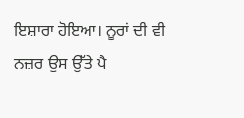ਇਸ਼ਾਰਾ ਹੋਇਆ। ਨੂਰਾਂ ਦੀ ਵੀ ਨਜ਼ਰ ਉਸ ਉੱਤੇ ਪੈ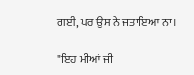ਗਈ, ਪਰ ਉਸ ਨੇ ਜਤਾਇਆ ਨਾ।

"ਇਹ ਮੀਆਂ ਜੀ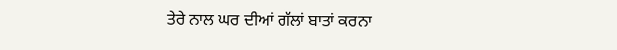ਤੇਰੇ ਨਾਲ ਘਰ ਦੀਆਂ ਗੱਲਾਂ ਬਾਤਾਂ ਕਰਨਾ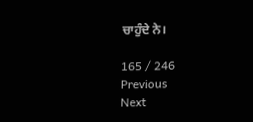ਚਾਹੁੰਦੇ ਨੇ।

165 / 246
Previous
Next